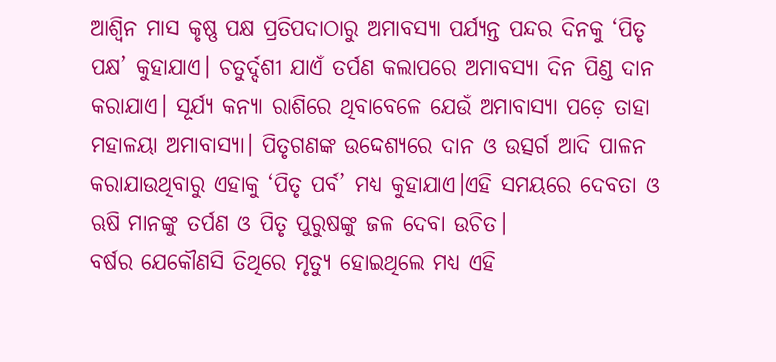ଆଶ୍ୱିନ ମାସ କୃଷ୍ଣ ପକ୍ଷ ପ୍ରତିପଦାଠାରୁ ଅମାବସ୍ୟା ପର୍ଯ୍ୟନ୍ତ ପନ୍ଦର ଦିନକୁ ‘ପିତୃ ପକ୍ଷ’ କୁହାଯାଏ। ଚତୁର୍ଦ୍ଦଶୀ ଯାଏଁ ତର୍ପଣ କଲାପରେ ଅମାବସ୍ୟା ଦିନ ପିଣ୍ଡ ଦାନ କରାଯାଏ। ସୂର୍ଯ୍ୟ କନ୍ୟା ରାଶିରେ ଥିବାବେଳେ ଯେଉଁ ଅମାବାସ୍ୟା ପଡ଼େ ତାହା ମହାଳୟା ଅମାବାସ୍ୟା। ପିତୃଗଣଙ୍କ ଉଦ୍ଦେଶ୍ୟରେ ଦାନ ଓ ଉତ୍ସର୍ଗ ଆଦି ପାଳନ କରାଯାଉଥିବାରୁ ଏହାକୁ ‘ପିତୃ ପର୍ବ’ ମଧ୍ୟ କୁହାଯାଏ।ଏହି ସମୟରେ ଦେବତା ଓ ଋଷି ମାନଙ୍କୁ ତର୍ପଣ ଓ ପିତୃ ପୁରୁଷଙ୍କୁ ଜଳ ଦେବା ଉଚିତ।
ବର୍ଷର ଯେକୌଣସି ତିଥିରେ ମୃତ୍ୟୁ ହୋଇଥିଲେ ମଧ୍ୟ ଏହି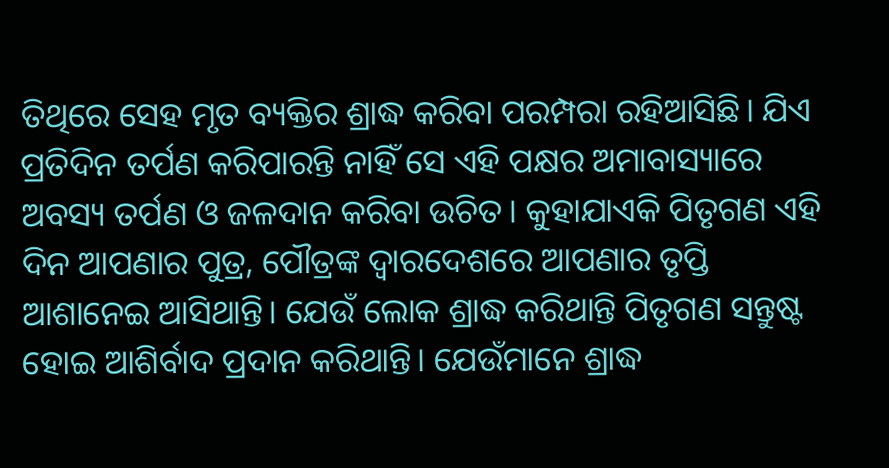ତିଥିରେ ସେହ ମୃତ ବ୍ୟକ୍ତିର ଶ୍ରାଦ୍ଧ କରିବା ପରମ୍ପରା ରହିଆସିଛି। ଯିଏ ପ୍ରତିଦିନ ତର୍ପଣ କରିପାରନ୍ତି ନାହିଁ ସେ ଏହି ପକ୍ଷର ଅମାବାସ୍ୟାରେ ଅବସ୍ୟ ତର୍ପଣ ଓ ଜଳଦାନ କରିବା ଉଚିତ। କୁହାଯାଏକି ପିତୃଗଣ ଏହି ଦିନ ଆପଣାର ପୁତ୍ର, ପୌତ୍ରଙ୍କ ଦ୍ବାରଦେଶରେ ଆପଣାର ତୃପ୍ତି ଆଶାନେଇ ଆସିଥାନ୍ତି। ଯେଉଁ ଲୋକ ଶ୍ରାଦ୍ଧ କରିଥାନ୍ତି ପିତୃଗଣ ସନ୍ତୁଷ୍ଟ ହୋଇ ଆଶିର୍ବାଦ ପ୍ରଦାନ କରିଥାନ୍ତି। ଯେଉଁମାନେ ଶ୍ରାଦ୍ଧ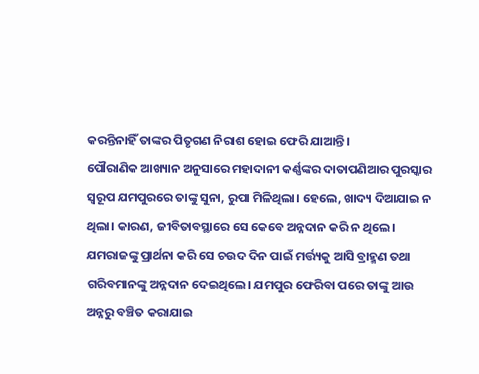କରନ୍ତିନାହିଁ ତାଙ୍କର ପିତୃଗଣ ନିରାଶ ହୋଇ ଫେରି ଯାଆନ୍ତି।
ପୌରାଣିକ ଆଖ୍ୟାନ ଅନୁସାରେ ମହାଦାନୀ କର୍ଣ୍ଣଙ୍କର ଦାତାପଣିଆର ପୁରସ୍କାର ସ୍ୱରୂପ ଯମପୁରରେ ତାଙ୍କୁ ସୁନା, ରୁପା ମିଳିଥିଲା। ହେଲେ, ଖାଦ୍ୟ ଦିଆଯାଇ ନ ଥିଲା। କାରଣ, ଜୀବିତାବସ୍ଥାରେ ସେ କେବେ ଅନ୍ନଦାନ କରି ନ ଥିଲେ। ଯମରାଜଙ୍କୁ ପ୍ରାର୍ଥନା କରି ସେ ଚଉଦ ଦିନ ପାଇଁ ମର୍ତ୍ତ୍ୟକୁ ଆସି ବ୍ରାହ୍ମଣ ତଥା ଗରିବମାନଙ୍କୁ ଅନ୍ନଦାନ ଦେଇଥିଲେ। ଯମପୁର ଫେରିବା ପରେ ତାଙ୍କୁ ଆଉ ଅନ୍ନରୁ ବଞ୍ଚିତ କରାଯାଇ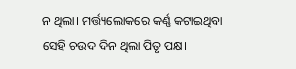ନ ଥିଲା। ମର୍ତ୍ତ୍ୟଲୋକରେ କର୍ଣ୍ଣ କଟାଇଥିବା ସେହି ଚଉଦ ଦିନ ଥିଲା ପିତୃ ପକ୍ଷ।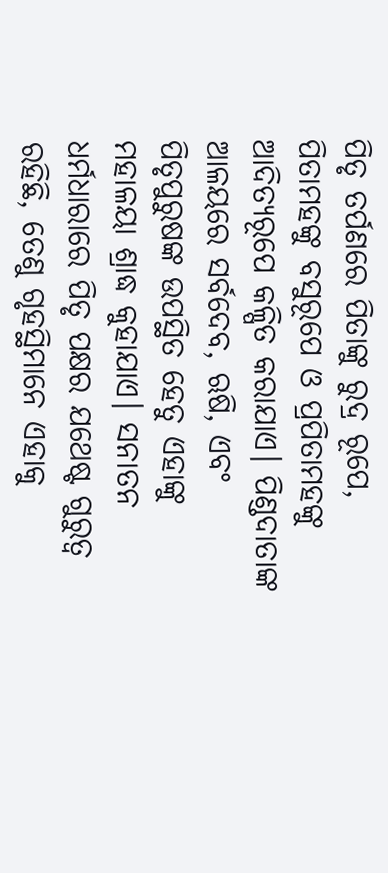ପିତୃ ତର୍ପଣରେ ପିତାଙ୍କୁ ରୁଦ୍ର ରୂପେ, ପିତାମହଙ୍କୁ ବସୁରୂପେ ଓ ପ୍ରପିତାମହଙ୍କୁ ଆଦିତ୍ୟରୂପେ କଳ୍ପିତ କରାଯାଏ। ପିଣ୍ଡଦାତାଙ୍କ ଆଳୟରେ ସର୍ବଦେବ, ଋଷି, ଏବଂ ପିତୃପୁରୁଷଙ୍କ ଉପସ୍ଥିତ ହେତୁ ଏହାଙ୍କୁ ମହାଳୟା ଶ୍ରାଦ୍ଧ କୁହାଯାଏ। ସନାତନ ଧର୍ମଧାରାରେ ପିତୃ ପକ୍ଷର ଯଥେଷ୍ଟ ଗୁରୁତ୍ଵ ରହିଛି, ତେଣୁ ଗୃହସ୍ଥିମାନେ ଏହାକୁ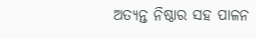ଅତ୍ୟନ୍ତ ନିଷ୍ଠାର ସହ ପାଳନ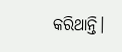କରିଥାନ୍ତି।